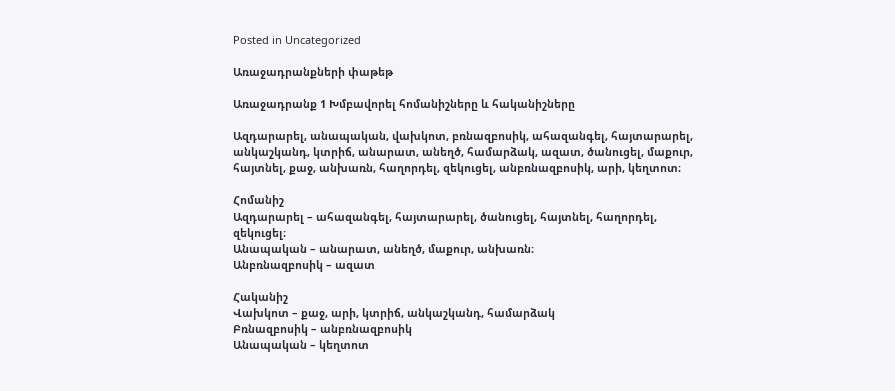Posted in Uncategorized

Առաջադրանքների փաթեթ

Առաջադրանք 1 Խմբավորել հոմանիշները և հականիշները

Ազդարարել, անապական, վախկոտ, բռնազբոսիկ, ահազանգել, հայտարարել, անկաշկանդ, կտրիճ, անարատ, անեղծ, համարձակ, ազատ, ծանուցել, մաքուր, հայտնել, քաջ, անխառն, հաղորդել, զեկուցել, անբռնազբոսիկ, արի, կեղտոտ։

Հոմանիշ
Ազդարարել – ահազանգել, հայտարարել, ծանուցել, հայտնել, հաղորդել, զեկուցել։
Անապական – անարատ, անեղծ, մաքուր, անխառն։
Անբռնազբոսիկ – ազատ

Հականիշ
Վախկոտ – քաջ, արի, կտրիճ, անկաշկանդ, համարձակ
Բռնազբոսիկ – անբռնազբոսիկ
Անապական – կեղտոտ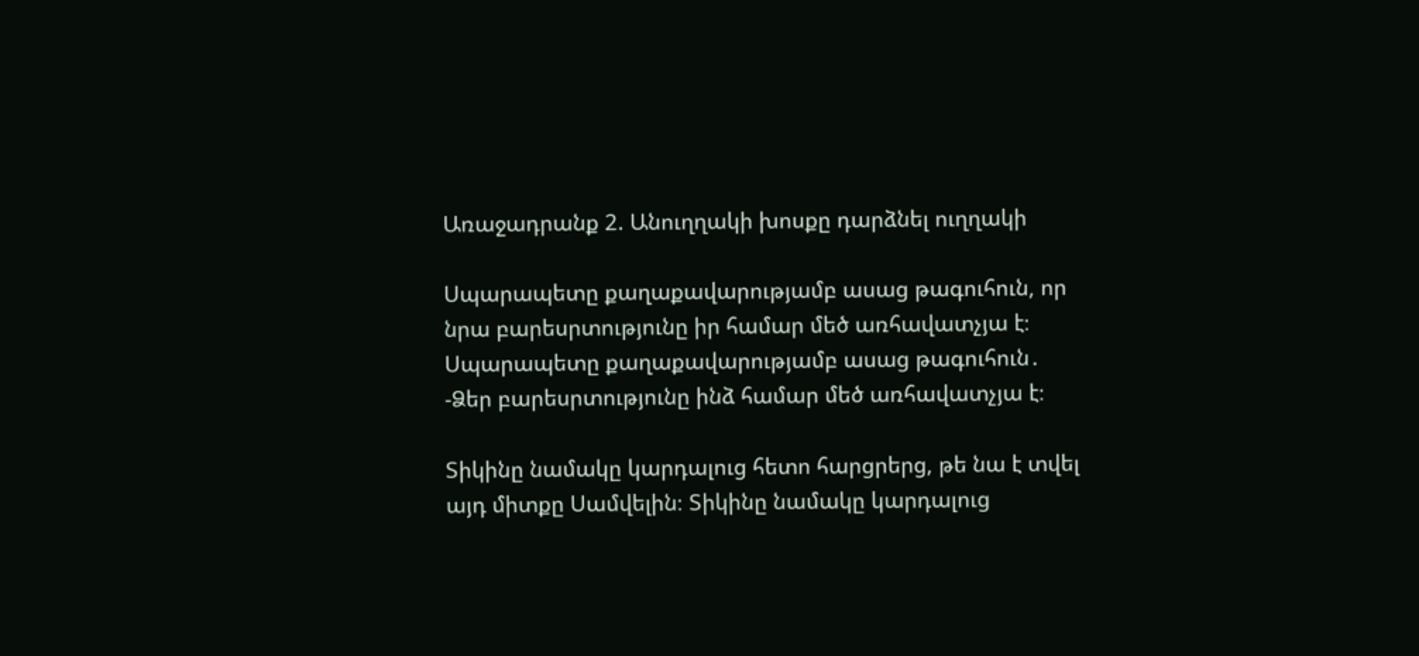Առաջադրանք 2. Անուղղակի խոսքը դարձնել ուղղակի

Սպարապետը քաղաքավարությամբ ասաց թագուհուն, որ նրա բարեսրտությունը իր համար մեծ առհավատչյա է։  Սպարապետը քաղաքավարությամբ ասաց թագուհուն․
-Ձեր բարեսրտությունը ինձ համար մեծ առհավատչյա է։

Տիկինը նամակը կարդալուց հետո հարցրերց, թե նա է տվել այդ միտքը Սամվելին։ Տիկինը նամակը կարդալուց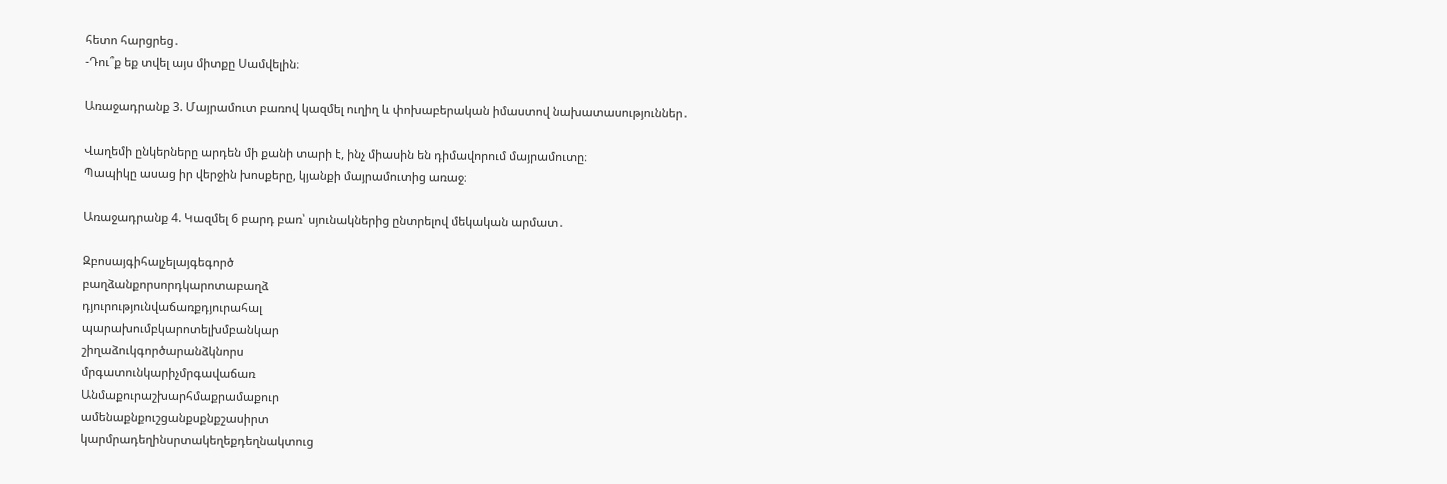հետո հարցրեց․
-Դու՞ք եք տվել այս միտքը Սամվելին։

Առաջադրանք 3. Մայրամուտ բառով կազմել ուղիղ և փոխաբերական իմաստով նախատասություններ․

Վաղեմի ընկերները արդեն մի քանի տարի է, ինչ միասին են դիմավորում մայրամուտը։
Պապիկը ասաց իր վերջին խոսքերը, կյանքի մայրամուտից առաջ։

Առաջադրանք 4. Կազմել 6 բարդ բառ՝ սյունակներից ընտրելով մեկական արմատ․

Զբոսայգիհալչելայգեգործ
բաղձանքորսորդկարոտաբաղձ
դյուրությունվաճառքդյուրահալ
պարախումբկարոտելխմբանկար
շիղաձուկգործարանձկնորս
մրգատունկարիչմրգավաճառ
Անմաքուրաշխարհմաքրամաքուր
ամենաքնքուշցանքսքնքշասիրտ
կարմրադեղինսրտակեղեքդեղնակտուց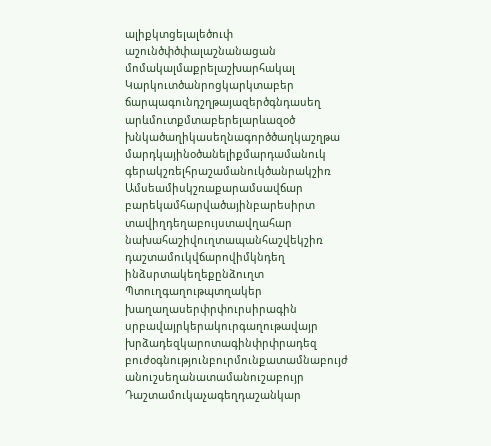ալիքկտցելալեծուփ
աշունծփծփալաշնանացան
մոմակալմաքրելաշխարհակալ
Կարկուտծանրոցկարկտաբեր
ճարպագունդշղթայազերծգնդասեղ
արևմուտքմտաբերելարևազօծ
խնկածաղիկասեղնագործծաղկաշղթա
մարդկայինօծանելիքմարդամանուկ
գերակշռելհրաշամանուկծանրակշիռ
Ամսեամիսկշռաքարամսավճար
բարեկամհարվածայինբարեսիրտ
տավիղդեղաբույստավղահար
նախահաշիվուղտապանհաշվեկշիռ
դաշտամուկվճարովիմկնդեղ
ինձսրտակեղեքընձուղտ
Պտուղգաղութպտղակեր
խաղաղասերփրփուրսիրագին
սրբավայրկերակուրգաղութավայր
խրձադեզկարոտագինփրփրադեզ
բուժօգնությունբուրմունքատամնաբույժ
անուշսեղանատամանուշաբույր
Դաշտամուկաչագեղդաշանկար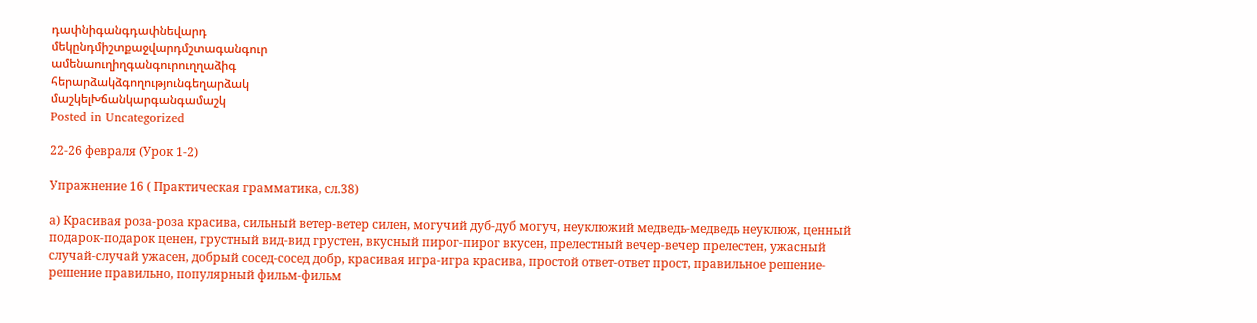դափնիգանգդափնեվարդ
մեկընդմիշտքաջվարդմշտագանգուր
ամենաուղիղգանգուրուղղաձիգ
հերարձակձգողությունգեղարձակ
մաշկելԽճանկարգանգամաշկ
Posted in Uncategorized

22-26 февраля (Урок 1-2)

Упражнение 16 ( Практическая грамматика, сл.38)

а) Красивая роза-роза красива, сильный ветер-ветер силен, могучий дуб-дуб могуч, неуклюжий медведь-медведь неуклюж, ценный подарок-подарок ценен, грустный вид-вид грустен, вкусный пирог-пирог вкусен, прелестный вечер-вечер прелестен, ужасный случай-случай ужасен, добрый сосед-сосед добр, красивая игра-игра красива, простой ответ-ответ прост, правильное решение-решение правильно, популярный фильм-фильм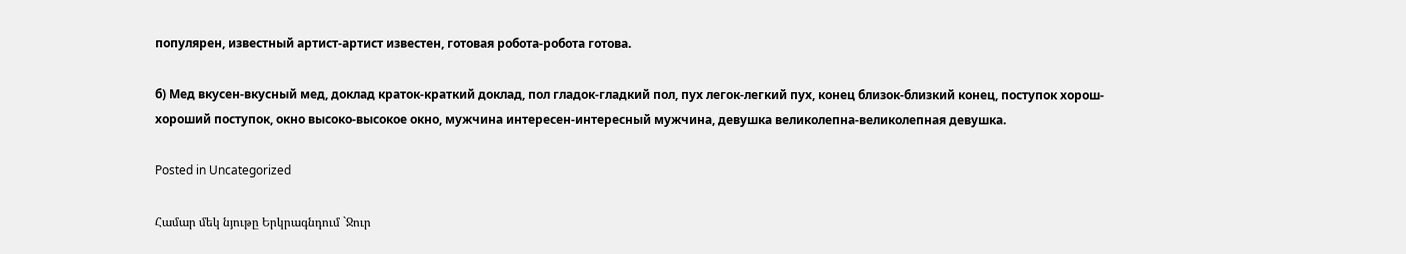популярен, известный артист-артист известен, готовая робота-робота готова.

б) Мед вкусен-вкусный мед, доклад краток-краткий доклад, пол гладок-гладкий пол, пух легок-легкий пух, конец близок-близкий конец, поступок хорош-хороший поступок, окно высоко-высокое окно, мужчина интересен-интересный мужчина, девушка великолепна-великолепная девушка.

Posted in Uncategorized

Համար մեկ նյութը Երկրագնդում `Ջուր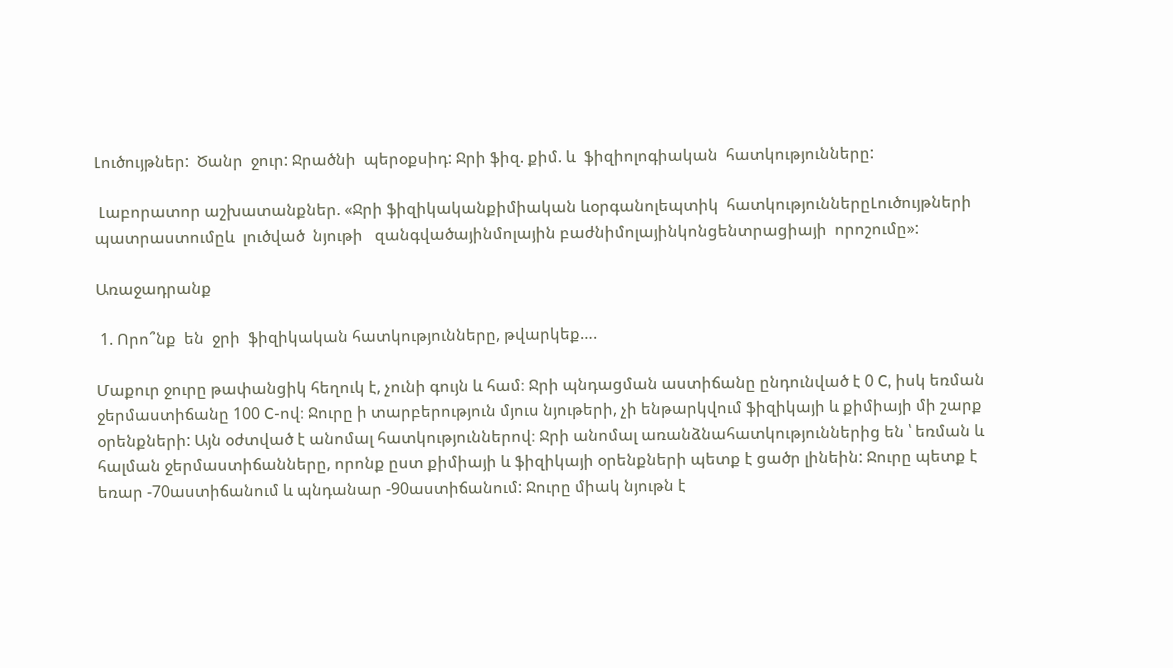Լուծույթներ:  Ծանր  ջուր: Ջրածնի  պերօքսիդ: Ջրի ֆիզ. քիմ. և  ֆիզիոլոգիական  հատկությունները:

 Լաբորատոր աշխատանքներ. «Ջրի ֆիզիկականքիմիական ևօրգանոլեպտիկ  հատկություններըԼուծույթների պատրաստումըև  լուծված  նյութի   զանգվածայինմոլային բաժնիմոլայինկոնցենտրացիայի  որոշումը»:

Առաջադրանք

 1. Որո՞նք  են  ջրի  ֆիզիկական հատկությունները, թվարկեք….

Մաքուր ջուրը թափանցիկ հեղուկ է, չունի գույն և համ։ Ջրի պնդացման աստիճանը ընդունված է 0 C, իսկ եռման ջերմաստիճանը 100 C-ով։ Ջուրը ի տարբերություն մյուս նյութերի, չի ենթարկվում ֆիզիկայի և քիմիայի մի շարք օրենքների: Այն օժտված է անոմալ հատկություններով։ Ջրի անոմալ առանձնահատկություններից են ՝ եռման և հալման ջերմաստիճանները, որոնք ըստ քիմիայի և ֆիզիկայի օրենքների պետք է ցածր լինեին: Ջուրը պետք է եռար -70աստիճանում և պնդանար -90աստիճանում: Ջուրը միակ նյութն է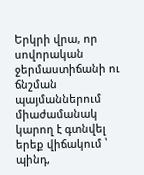Երկրի վրա, որ սովորական ջերմաստիճանի ու ճնշման պայմաններում միաժամանակ կարող է գտնվել երեք վիճակում ՝ պինդ,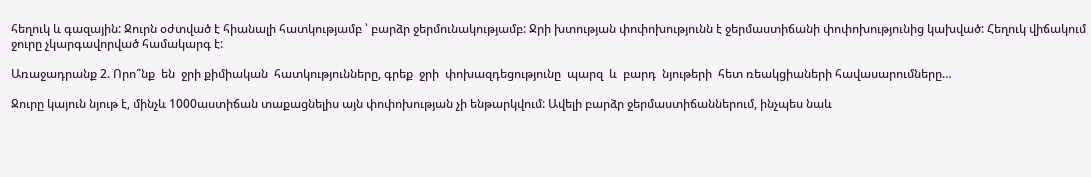հեղուկ և գազային: Ջուրն օժտված է հիանալի հատկությամբ ՝ բարձր ջերմունակությամբ: Ջրի խտության փոփոխությունն է ջերմաստիճանի փոփոխությունից կախված: Հեղուկ վիճակում ջուրը չկարգավորված համակարգ է:

Առաջադրանք 2. Որո՞նք  են  ջրի քիմիական  հատկությունները, գրեք  ջրի  փոխազդեցությունը  պարզ  և  բարդ  նյութերի  հետ ռեակցիաների հավասարումները…

Ջուրը կայուն նյութ է, մինչև 1000աստիճան տաքացնելիս այն փոփոխության չի ենթարկվում: Ավելի բարձր ջերմաստիճաններում, ինչպես նաև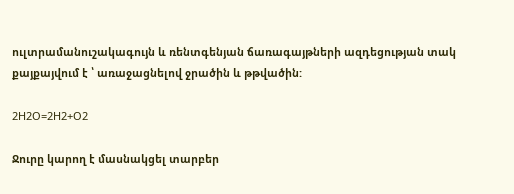ուլտրամանուշակագույն և ռենտգենյան ճառագայթների ազդեցության տակ քայքայվում է ՝ առաջացնելով ջրածին և թթվածին:

2H2O=2H2+O2

Ջուրը կարող է մասնակցել տարբեր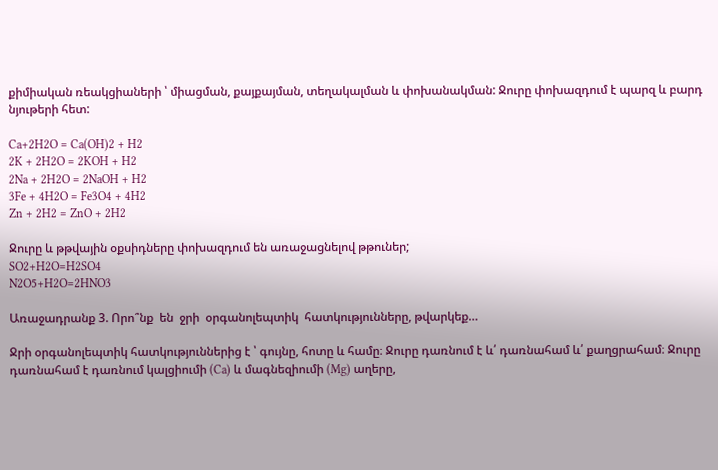քիմիական ռեակցիաների ՝ միացման, քայքայման, տեղակալման և փոխանակման: Ջուրը փոխազդում է պարզ և բարդ նյութերի հետ:

Ca+2H2O = Ca(OH)2 + H2
2K + 2H2O = 2KOH + H2
2Na + 2H2O = 2NaOH + H2
3Fe + 4H2O = Fe3O4 + 4H2
Zn + 2H2 = ZnO + 2H2

Ջուրը և թթվային օքսիդները փոխազդում են առաջացնելով թթուներ;
SO2+H2O=H2SO4
N2O5+H2O=2HNO3

Առաջադրանք 3. Որո՞նք  են  ջրի  օրգանոլեպտիկ  հատկությունները, թվարկեք…

Ջրի օրգանոլեպտիկ հատկություններից է ՝ գույնը, հոտը և համը։ Ջուրը դառնում է և՛ դառնահամ և՛ քաղցրահամ։ Ջուրը դառնահամ է դառնում կալցիումի (Ca) և մագնեզիումի (Mg) աղերը,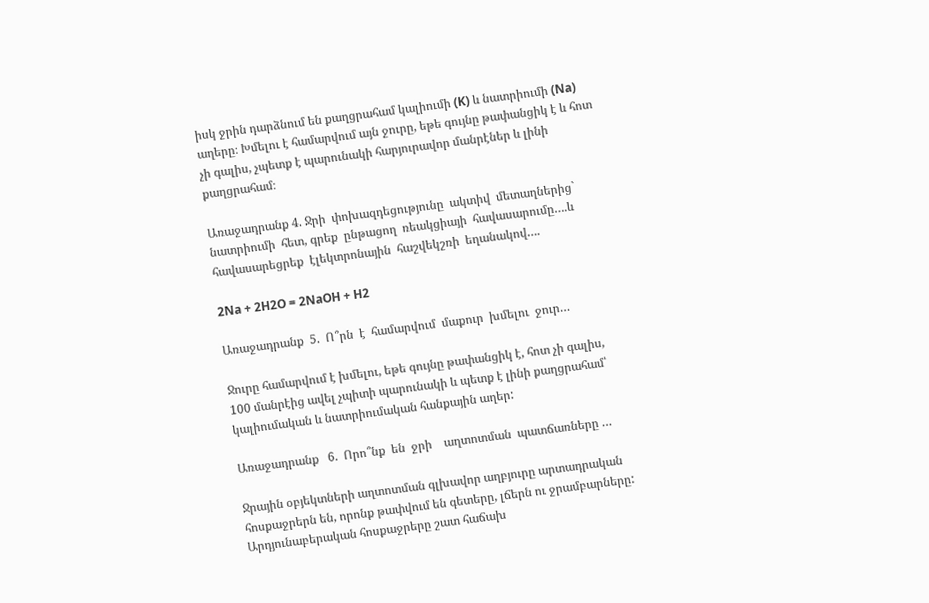իսկ ջրին դարձնում են քաղցրահամ կալիումի (K) և նատրիումի (Na) աղերը։ Խմելու է համարվում այն ջուրը, եթե գույնը թափանցիկ է և հոտ չի գալիս, չպետք է պարունակի հարյուրավոր մանրէներ և լինի քաղցրահամ։

Առաջադրանք 4. Ջրի  փոխազդեցությունը  ակտիվ  մետաղներից` նատրիումի  հետ, գրեք  ընթացող  ռեակցիայի  հավասարումը….և  հավասարեցրեք  էլեկտրոնային  հաշվեկշռի  եղանակով….

2Na + 2H2O = 2NaOH + H2

Առաջադրանք  5.  Ո՞րն  է  համարվում  մաքուր  խմելու  ջուր…

Ջուրը համարվում է խմելու, եթե գույնը թափանցիկ է, հոտ չի գալիս, 100 մանրէից ավել չպիտի պարունակի և պետք է լինի քաղցրահամ՝ կալիումական և նատրիումական հանքային աղեր:

Առաջադրանք   6.  Որո՞նք  են  ջրի    աղտոտման  պատճառները …

Ջրային օբյեկտների աղտոտման գլխավոր աղբյուրը արտադրական հոսքաջրերն են, որոնք թափվում են գետերը, լճերն ու ջրամբարները: Արդյունաբերական հոսքաջրերը շատ հաճախ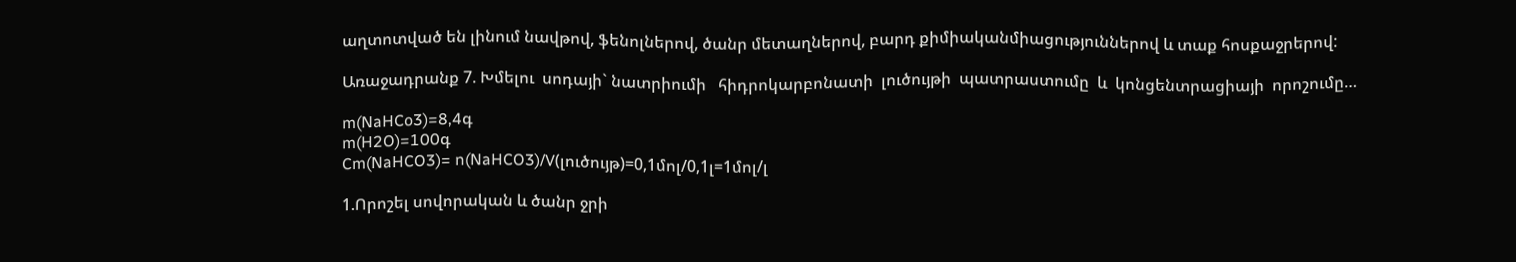աղտոտված են լինում նավթով, ֆենոլներով, ծանր մետաղներով, բարդ քիմիականմիացություններով և տաք հոսքաջրերով:

Առաջադրանք 7. Խմելու  սոդայի` նատրիումի   հիդրոկարբոնատի  լուծույթի  պատրաստումը  և  կոնցենտրացիայի  որոշումը…

m(NaHCo3)=8,4գ
m(H2O)=100գ
Cm(NaHCO3)= n(NaHCO3)/V(լուծույթ)=0,1մոլ/0,1լ=1մոլ/լ

1.Որոշել սովորական և ծանր ջրի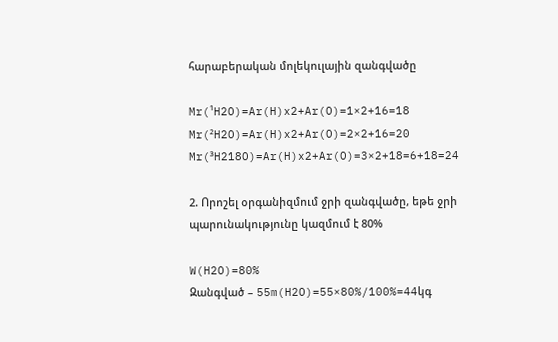հարաբերական մոլեկուլային զանգվածը

Mr(¹H2O)=Ar(H)x2+Ar(O)=1×2+16=18
Mr(²H2O)=Ar(H)x2+Ar(O)=2×2+16=20
Mr(³H218O)=Ar(H)x2+Ar(O)=3×2+18=6+18=24

2. Որոշել օրգանիզմում ջրի զանգվածը, եթե ջրի պարունակությունը կազմում է 80%

W(H2O)=80%
Զանգված – 55m(H2O)=55×80%/100%=44կգ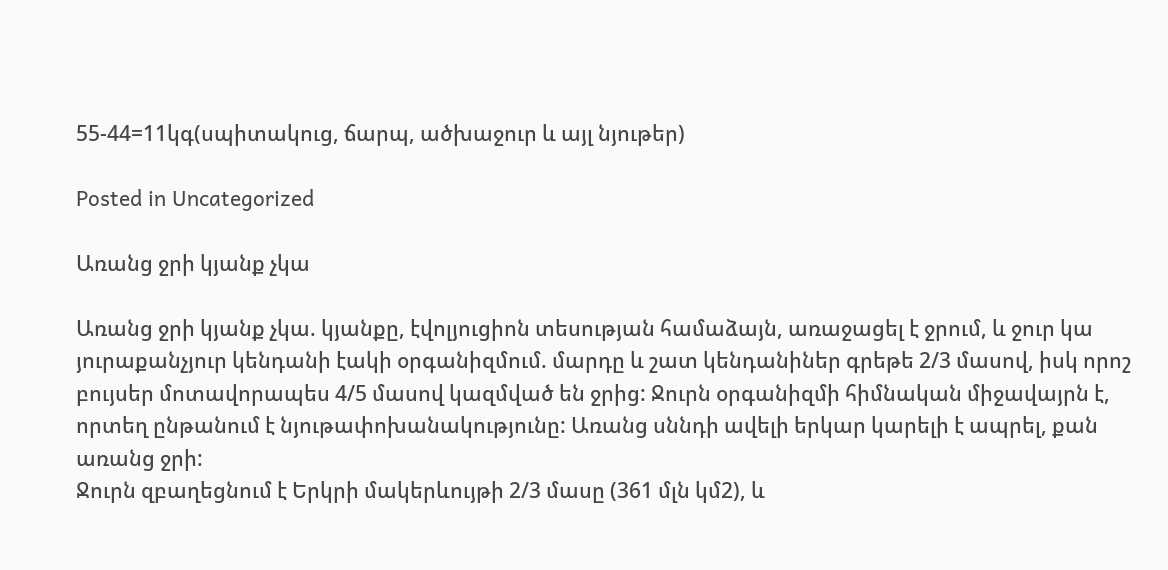55-44=11կգ(սպիտակուց, ճարպ, ածխաջուր և այլ նյութեր)

Posted in Uncategorized

Առանց ջրի կյանք չկա

Առանց ջրի կյանք չկա. կյանքը, էվոլյուցիոն տեսության համաձայն, առաջացել է ջրում, և ջուր կա յուրաքանչյուր կենդանի էակի օրգանիզմում. մարդը և շատ կենդանիներ գրեթե 2/3 մասով, իսկ որոշ բույսեր մոտավորապես 4/5 մասով կազմված են ջրից: Ջուրն օրգանիզմի հիմնական միջավայրն է, որտեղ ընթանում է նյութափոխանակությունը: Առանց սննդի ավելի երկար կարելի է ապրել, քան առանց ջրի:
Ջուրն զբաղեցնում է Երկրի մակերևույթի 2/3 մասը (361 մլն կմ2), և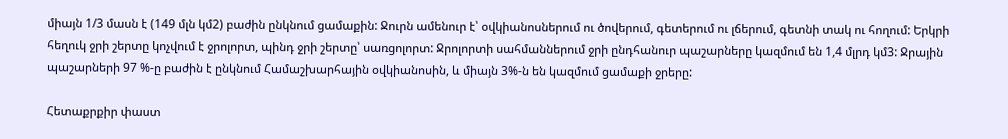միայն 1/3 մասն է (149 մլն կմ2) բաժին ընկնում ցամաքին: Ջուրն ամենուր է՝ օվկիանոսներում ու ծովերում, գետերում ու լճերում, գետնի տակ ու հողում: Երկրի հեղուկ ջրի շերտը կոչվում է ջրոլորտ, պինդ ջրի շերտը՝ սառցոլորտ: Ջրոլորտի սահմաններում ջրի ընդհանուր պաշարները կազմում են 1,4 մլրդ կմ3: Ջրային պաշարների 97 %-ը բաժին է ընկնում Համաշխարհային օվկիանոսին, և միայն 3%-ն են կազմում ցամաքի ջրերը:

Հետաքրքիր փաստ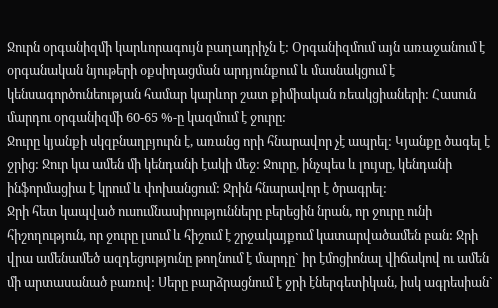Ջուրն օրգանիզմի կարևորագույն բաղադրիչն է: Օրգանիզմում այն առաջանում է օրգանական նյութերի օքսիդացման արդյունքում և մասնակցում է կենսագործունեության համար կարևոր շատ քիմիական ռեակցիաների: Հասուն մարդու օրգանիզմի 60-65 %-ը կազմում է ջուրը:
Ջուրը կյանքի սկզբնաղբյուրն է, առանց որի հնարավոր չէ ապրել: Կյանքը ծագել է ջրից: Ջուր կա ամեն մի կենդանի էակի մեջ: Ջուրը, ինչպես և լույսը, կենդանի ինֆորմացիա է կրում և փոխանցում: Ջրին հնարավոր է ծրագրել:
Ջրի հետ կապված ուսումնասիրությունները բերեցին նրան, որ ջուրը ունի հիշողություն, որ ջուրը լսում և հիշում է շրջակայքում կատարվածամեն բան: Ջրի վրա ամենամեծ ազդեցությունը թողնում է մարդը` իր էմոցիոնալ վիճակով ու ամեն մի արտասանած բառով: Սերը բարձրացնում է ջրի էներգետիկան, իսկ ագրեսիան`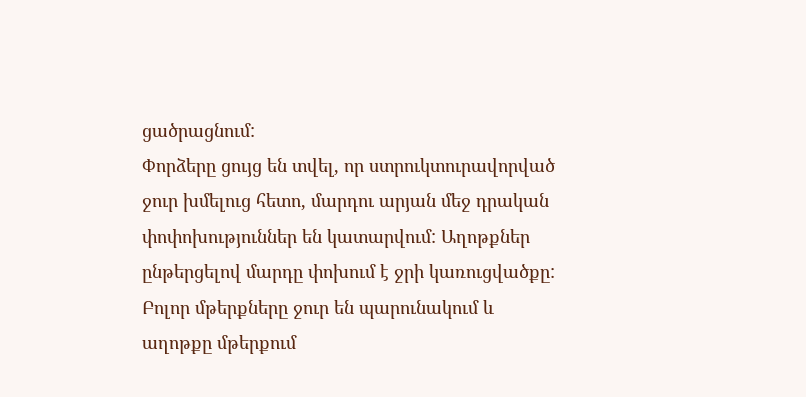ցածրացնում:
Փորձերը ցույց են տվել, որ ստրուկտուրավորված ջուր խմելուց հետո, մարդու արյան մեջ դրական փոփոխություններ են կատարվում: Աղոթքներ ընթերցելով մարդը փոխում է ջրի կառուցվածքը: Բոլոր մթերքները ջուր են պարունակում և աղոթքը մթերքում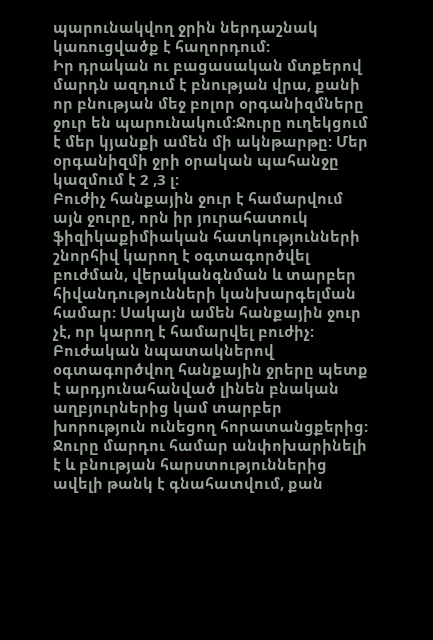պարունակվող ջրին ներդաշնակ կառուցվածք է հաղորդում:
Իր դրական ու բացասական մտքերով մարդն ազդում է բնության վրա, քանի որ բնության մեջ բոլոր օրգանիզմները ջուր են պարունակում:Ջուրը ուղեկցում է մեր կյանքի ամեն մի ակնթարթը: Մեր օրգանիզմի ջրի օրական պահանջը կազմում է 2 ,3 լ:
Բուժիչ հանքային ջուր է համարվում այն ջուրը, որն իր յուրահատուկ ֆիզիկաքիմիական հատկությունների շնորհիվ կարող է օգտագործվել բուժման, վերականգնման և տարբեր հիվանդությունների կանխարգելման համար: Սակայն ամեն հանքային ջուր չէ, որ կարող է համարվել բուժիչ: Բուժական նպատակներով օգտագործվող հանքային ջրերը պետք է արդյունահանված լինեն բնական աղբյուրներից կամ տարբեր խորություն ունեցող հորատանցքերից:
Ջուրը մարդու համար անփոխարինելի է և բնության հարստություններից ավելի թանկ է գնահատվում, քան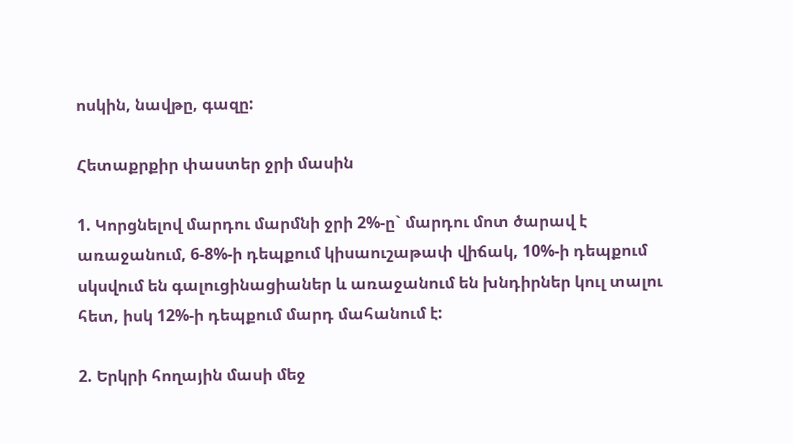ոսկին, նավթը, գազը:

Հետաքրքիր փաստեր ջրի մասին

1. Կորցնելով մարդու մարմնի ջրի 2%-ը` մարդու մոտ ծարավ է առաջանում, 6-8%-ի դեպքում կիսաուշաթափ վիճակ, 10%-ի դեպքում սկսվում են գալուցինացիաներ և առաջանում են խնդիրներ կուլ տալու հետ, իսկ 12%-ի դեպքում մարդ մահանում է:

2. Երկրի հողային մասի մեջ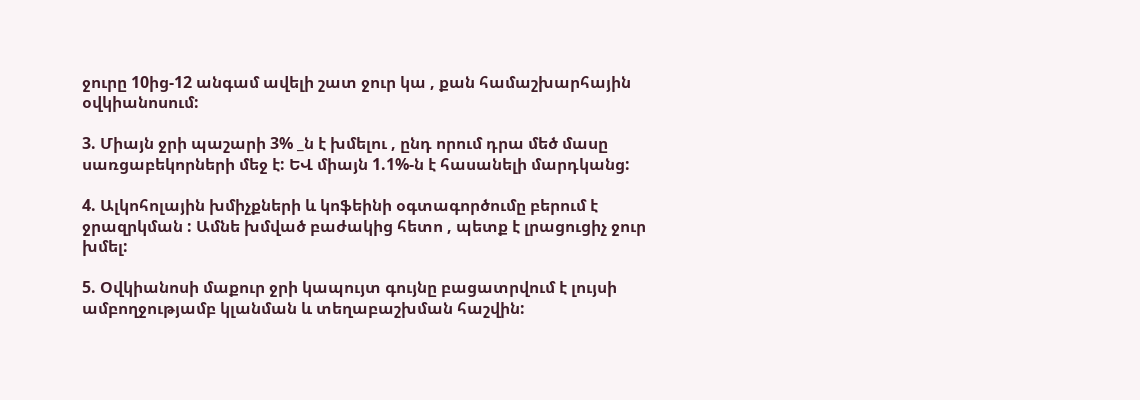ջուրը 10ից-12 անգամ ավելի շատ ջուր կա , քան համաշխարհային օվկիանոսում:

3. Միայն ջրի պաշարի 3% _ն է խմելու , ընդ որում դրա մեծ մասը սառցաբեկորների մեջ է: ԵՎ միայն 1.1%-ն է հասանելի մարդկանց:

4. Ալկոհոլային խմիչքների և կոֆեինի օգտագործումը բերում է ջրազրկման : Ամնե խմված բաժակից հետո , պետք է լրացուցիչ ջուր խմել:

5. Օվկիանոսի մաքուր ջրի կապույտ գույնը բացատրվում է լույսի ամբողջությամբ կլանման և տեղաբաշխման հաշվին: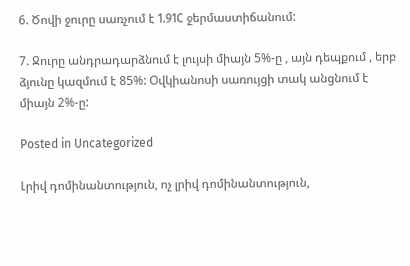6. Ծովի ջուրը սառչում է 1.91C ջերմաստիճանում:

7. Ջուրը անդրադարձնում է լույսի միայն 5%-ը , այն դեպքում , երբ ձյունը կազմում է 85%: Օվկիանոսի սառույցի տակ անցնում է միայն 2%-ը:

Posted in Uncategorized

Լրիվ դոմինանտություն, ոչ լրիվ դոմինանտություն,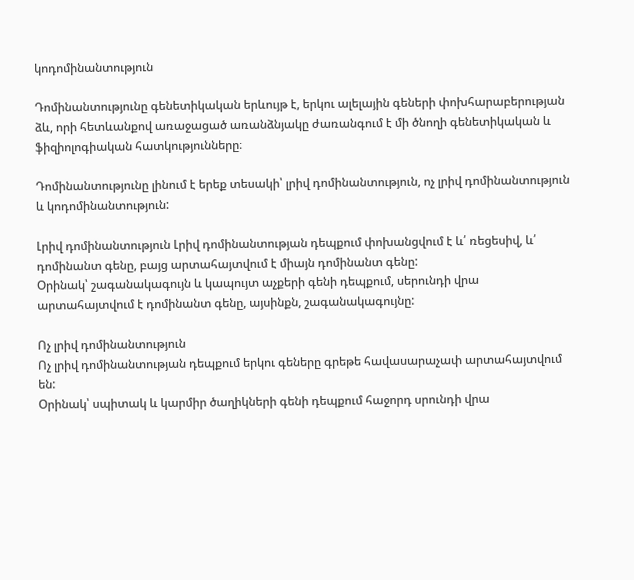կոդոմինանտություն

Դոմինանտությունը գենետիկական երևույթ է, երկու ալելային գեների փոխհարաբերության ձև, որի հետևանքով առաջացած առանձնյակը ժառանգում է մի ծնողի գենետիկական և ֆիզիոլոգիական հատկությունները։

Դոմինանտությունը լինում է երեք տեսակի՝ լրիվ դոմինանտություն, ոչ լրիվ դոմինանտություն և կոդոմինանտություն:

Լրիվ դոմինանտություն Լրիվ դոմինանտության դեպքում փոխանցվում է և՛ ռեցեսիվ, և՛ դոմինանտ գենը, բայց արտահայտվում է միայն դոմինանտ գենը:
Օրինակ՝ շագանակագույն և կապույտ աչքերի գենի դեպքում, սերունդի վրա արտահայտվում է դոմինանտ գենը, այսինքն, շագանակագույնը:

Ոչ լրիվ դոմինանտություն
Ոչ լրիվ դոմինանտության դեպքում երկու գեները գրեթե հավասարաչափ արտահայտվում են:
Օրինակ՝ սպիտակ և կարմիր ծաղիկների գենի դեպքում հաջորդ սրունդի վրա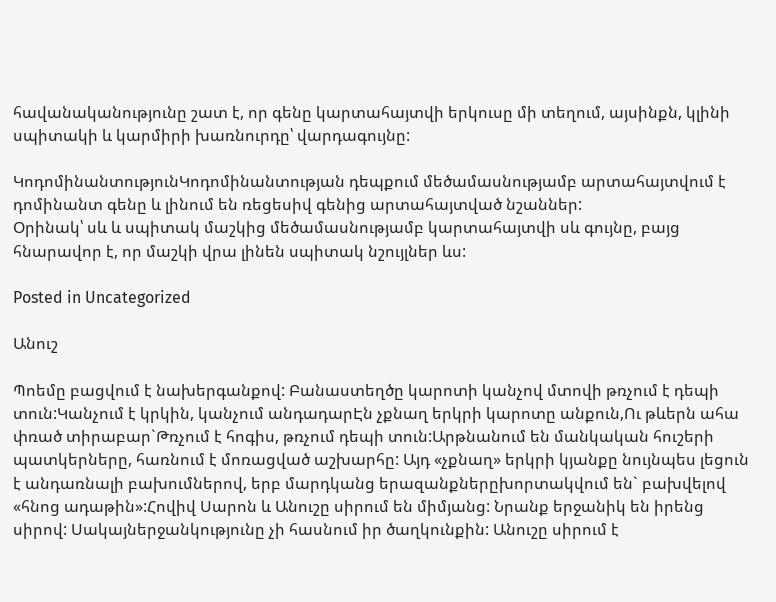հավանականությունը շատ է, որ գենը կարտահայտվի երկուսը մի տեղում, այսինքն, կլինի սպիտակի և կարմիրի խառնուրդը՝ վարդագույնը:

ԿոդոմինանտությունԿոդոմինանտության դեպքում մեծամասնությամբ արտահայտվում է դոմինանտ գենը և լինում են ռեցեսիվ գենից արտահայտված նշաններ:
Օրինակ՝ սև և սպիտակ մաշկից մեծամասնությամբ կարտահայտվի սև գույնը, բայց հնարավոր է, որ մաշկի վրա լինեն սպիտակ նշույլներ ևս:

Posted in Uncategorized

Անուշ

Պոեմը բացվում է նախերգանքով: Բանաստեղծը կարոտի կանչով մտովի թռչում է դեպի տուն:Կանչում է կրկին, կանչում անդադարԷն չքնաղ երկրի կարոտը անքուն,Ու թևերն ահա փռած տիրաբար`Թռչում է հոգիս, թռչում դեպի տուն:Արթնանում են մանկական հուշերի պատկերները, հառնում է մոռացված աշխարհը: Այդ «չքնաղ» երկրի կյանքը նույնպես լեցուն է անդառնալի բախումներով, երբ մարդկանց երազանքներըխորտակվում են` բախվելով «հնոց ադաթին»:Հովիվ Սարոն և Անուշը սիրում են միմյանց: Նրանք երջանիկ են իրենց սիրով: Սակայներջանկությունը չի հասնում իր ծաղկունքին: Անուշը սիրում է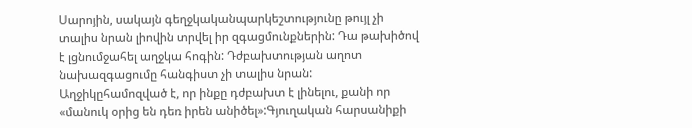Սարոյին, սակայն գեղջկականպարկեշտությունը թույլ չի տալիս նրան լիովին տրվել իր զգացմունքներին: Դա թախիծով է լցնումջահել աղջկա հոգին: Դժբախտության աղոտ նախազգացումը հանգիստ չի տալիս նրան: Աղջիկըհամոզված է, որ ինքը դժբախտ է լինելու, քանի որ «մանուկ օրից են դեռ իրեն անիծել»:Գյուղական հարսանիքի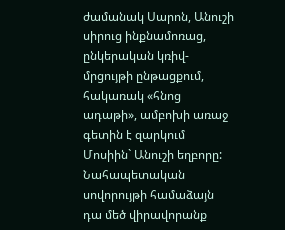ժամանակ Սարոն, Անուշի սիրուց ինքնամոռաց, ընկերական կռիվ-մրցույթի ընթացքում, հակառակ «հնոց ադաթի», ամբոխի առաջ գետին է զարկում Մոսիին` Անուշի եղբորը: Նահապետական սովորույթի համաձայն դա մեծ վիրավորանք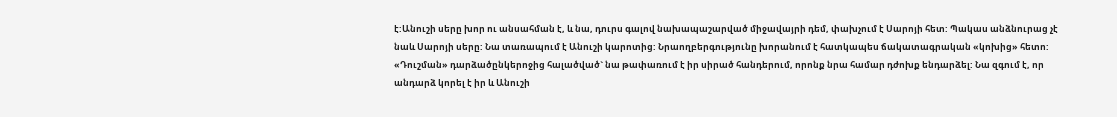է:Անուշի սերը խոր ու անսահման է, և նա, դուրս գալով նախապաշարված միջավայրի դեմ, փախչում է Սարոյի հետ: Պակաս անձնուրաց չէ նաև Սարոյի սերը: Նա տառապում է Անուշի կարոտից: Նրաողբերգությունը խորանում է հատկապես ճակատագրական «կոխից» հետո: «Դուշման» դարձածընկերոջից հալածված` նա թափառում է իր սիրած հանդերում, որոնք նրա համար դժոխք ենդարձել: Նա զգում է, որ անդարձ կորել է իր և Անուշի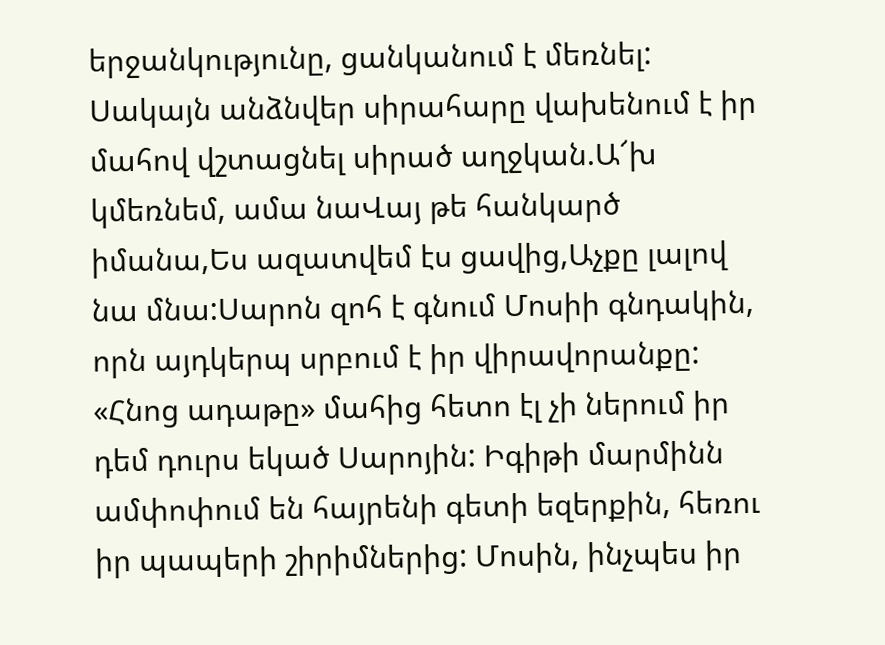երջանկությունը, ցանկանում է մեռնել: Սակայն անձնվեր սիրահարը վախենում է իր մահով վշտացնել սիրած աղջկան.Ա՜խ կմեռնեմ, ամա նաՎայ թե հանկարծ իմանա,Ես ազատվեմ էս ցավից,Աչքը լալով նա մնա:Սարոն զոհ է գնում Մոսիի գնդակին, որն այդկերպ սրբում է իր վիրավորանքը: «Հնոց ադաթը» մահից հետո էլ չի ներում իր դեմ դուրս եկած Սարոյին: Իգիթի մարմինն ամփոփում են հայրենի գետի եզերքին, հեռու իր պապերի շիրիմներից: Մոսին, ինչպես իր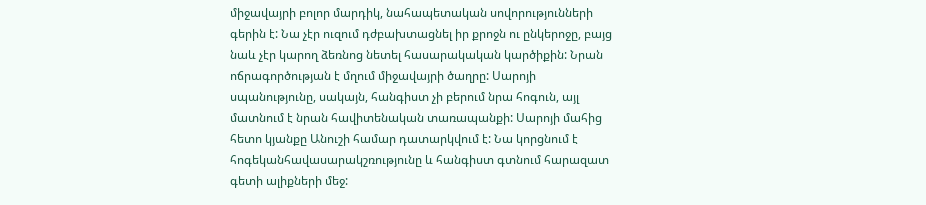միջավայրի բոլոր մարդիկ, նահապետական սովորությունների գերին է: Նա չէր ուզում դժբախտացնել իր քրոջն ու ընկերոջը, բայց նաև չէր կարող ձեռնոց նետել հասարակական կարծիքին: Նրան ոճրագործության է մղում միջավայրի ծաղրը: Սարոյի սպանությունը, սակայն, հանգիստ չի բերում նրա հոգուն, այլ մատնում է նրան հավիտենական տառապանքի: Սարոյի մահից հետո կյանքը Անուշի համար դատարկվում է: Նա կորցնում է հոգեկանհավասարակշռությունը և հանգիստ գտնում հարազատ գետի ալիքների մեջ: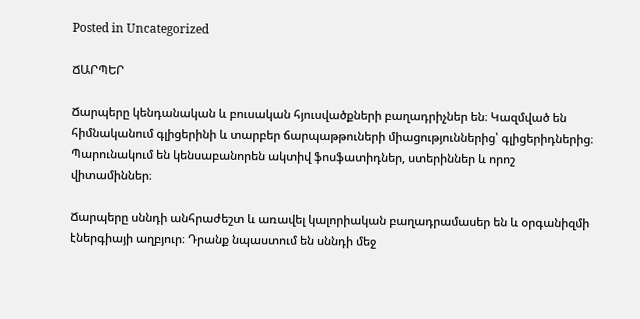Posted in Uncategorized

ՃԱՐՊԵՐ

Ճարպերը կենդանական և բուսական հյուսվածքների բաղադրիչներ են։ Կազմված են հիմնականում գլիցերինի և տարբեր ճարպաթթուների միացություններից՝ գլիցերիդներից։ Պարունակում են կենսաբանորեն ակտիվ ֆոսֆատիդներ, ստերիններ և որոշ վիտամիններ։

Ճարպերը սննդի անհրաժեշտ և առավել կալորիական բաղադրամասեր են և օրգանիզմի էներգիայի աղբյուր։ Դրանք նպաստում են սննդի մեջ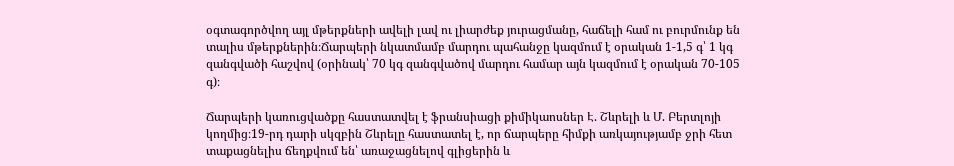օգտագործվող այլ մթերքների ավելի լավ ու լիարժեք յուրացմանը, հաճելի համ ու բուրմունք են տալիս մթերքներին։Ճարպերի նկատմամբ մարդու պահանջը կազմում է օրական 1-1,5 գ՝ 1 կգ զանգվածի հաշվով (օրինակ՝ 70 կգ զանգվածով մարդու համար այն կազմում է օրական 70-105 գ)։

Ճարպերի կառուցվածքը հաստատվել է ֆրանսիացի քիմիկաոսներ Է. Շևրելի և Մ. Բերտլոյի կողմից։19-րդ դարի սկզբին Շևրելը հաստատել է, որ ճարպերը հիմքի առկայությամբ ջրի հետ տաքացնելիս ճեղքվում են՝ առաջացնելով գլիցերին և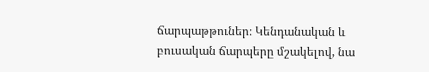ճարպաթթուներ։ Կենդանական և բուսական ճարպերը մշակելով, նա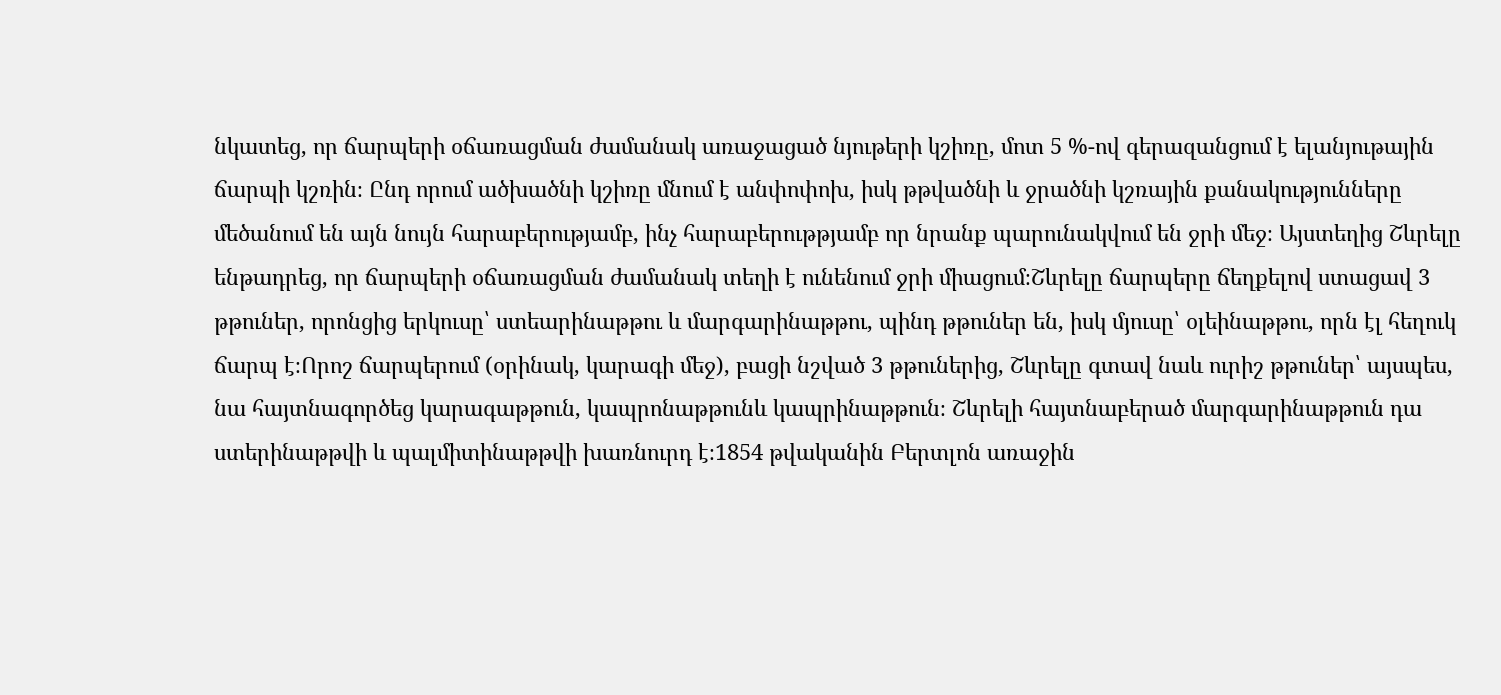նկատեց, որ ճարպերի օճառացման ժամանակ առաջացած նյութերի կշիռը, մոտ 5 %-ով գերազանցում է ելանյութային ճարպի կշռին։ Ընդ որում ածխածնի կշիռը մնում է անփոփոխ, իսկ թթվածնի և ջրածնի կշռային քանակությունները մեծանում են այն նույն հարաբերությամբ, ինչ հարաբերութթյամբ որ նրանք պարունակվում են ջրի մեջ։ Այստեղից Շևրելը ենթադրեց, որ ճարպերի օճառացման ժամանակ տեղի է ունենում ջրի միացում։Շևրելը ճարպերը ճեղքելով ստացավ 3 թթուներ, որոնցից երկուսը՝ ստեարինաթթու և մարգարինաթթու, պինդ թթուներ են, իսկ մյուսը՝ օլեինաթթու, որն էլ հեղուկ ճարպ է։Որոշ ճարպերում (օրինակ, կարագի մեջ), բացի նշված 3 թթուներից, Շևրելը գտավ նաև ուրիշ թթուներ՝ այսպես, նա հայտնագործեց կարագաթթուն, կապրոնաթթունև կապրինաթթուն։ Շևրելի հայտնաբերած մարգարինաթթուն դա ստերինաթթվի և պալմիտինաթթվի խառնուրդ է։1854 թվականին Բերտլոն առաջին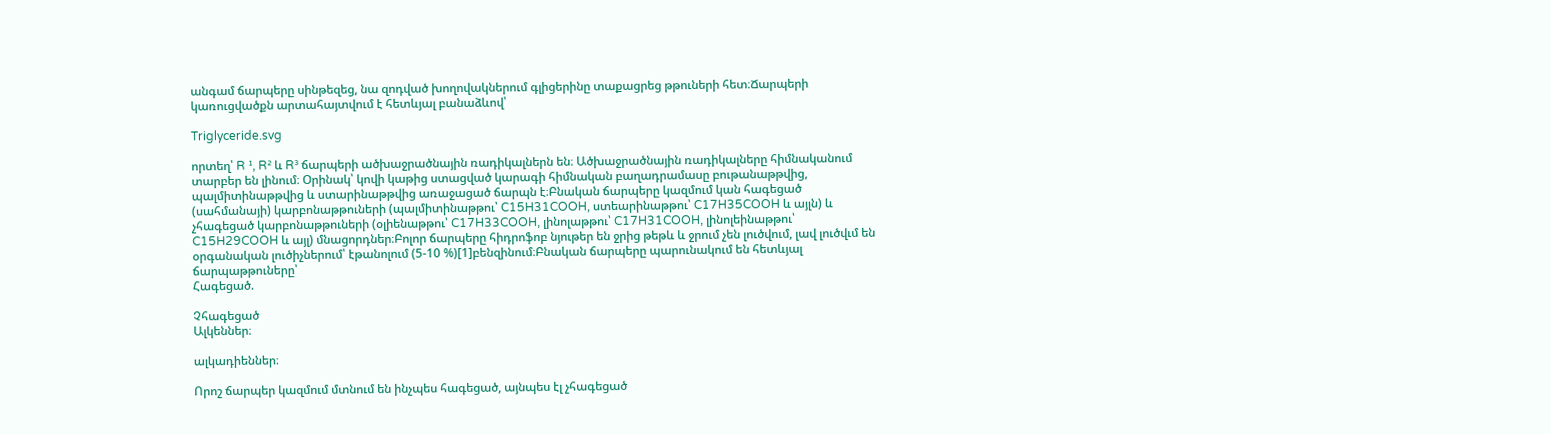անգամ ճարպերը սինթեզեց, նա զոդված խողովակներում գլիցերինը տաքացրեց թթուների հետ։Ճարպերի կառուցվածքն արտահայտվում է հետևյալ բանաձևով՝

Triglyceride.svg

որտեղ՝ R ¹, R² և R³ ճարպերի ածխաջրածնային ռադիկալներն են։ Ածխաջրածնային ռադիկալները հիմնականում տարբեր են լինում։ Օրինակ՝ կովի կաթից ստացված կարագի հիմնական բաղադրամասը բութանաթթվից, պալմիտինաթթվից և ստարինաթթվից առաջացած ճարպն է։Բնական ճարպերը կազմում կան հագեցած (սահմանայի) կարբոնաթթուների (պալմիտինաթթու՝ C15H31COOH, ստեարինաթթու՝ C17H35COOH և այլն) և չհագեցած կարբոնաթթուների (օլիենաթթու՝ C17H33COOH, լինոլաթթու՝ C17H31COOH, լինոլեինաթթու՝ C15H29COOH և այլ) մնացորդներ։Բոլոր ճարպերը հիդրոֆոբ նյութեր են ջրից թեթև և ջրում չեն լուծվում, լավ լուծվւմ են օրգանական լուծիչներում՝ էթանոլում (5-10 %)[1]բենզինում։Բնական ճարպերը պարունակում են հետևյալ ճարպաթթուները՝
Հագեցած.

Չհագեցած
Ալկեններ։

ալկադիեններ։

Որոշ ճարպեր կազմում մտնում են ինչպես հագեցած, այնպես էլ չհագեցած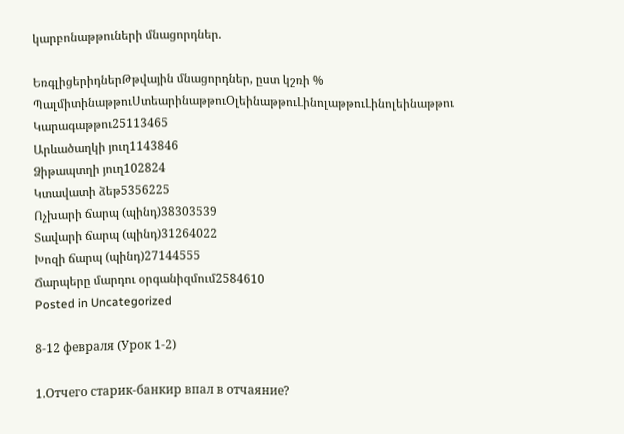կարբոնաթթուների մնացորդներ.

ԵռգլիցերիդներԹթվային մնացորդներ, ըստ կշռի %
ՊալմիտինաթթուՍտեարինաթթուՕլեինաթթուԼինոլաթթուԼինոլեինաթթու
Կարագաթթու25113465
Արևածաղկի յուղ1143846
Ձիթապտղի յուղ102824
Կտավատի ձեթ5356225
Ոչխարի ճարպ (պինդ)38303539
Տավարի ճարպ (պինդ)31264022
Խոզի ճարպ (պինդ)27144555
Ճարպերը մարդու օրգանիզմում2584610
Posted in Uncategorized

8-12 февраля (Урок 1-2)

1.Отчего старик-банкир впал в отчаяние?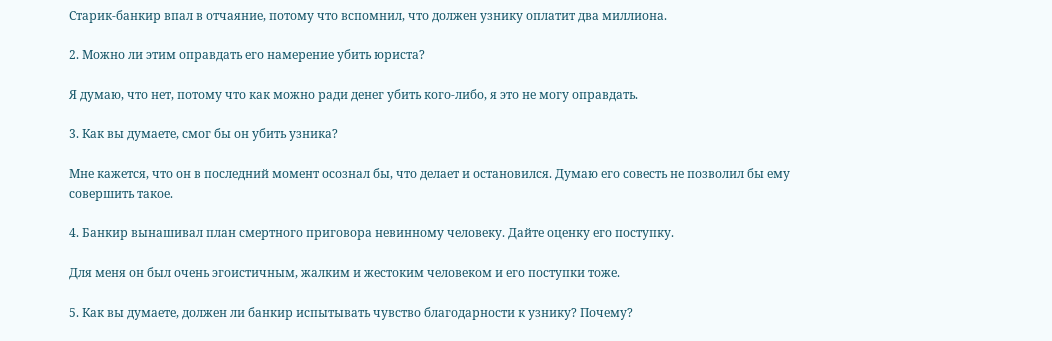Старик-банкир впал в отчаяние, потому что вспомнил, что должен узнику оплатит два миллиона.

2. Можно ли этим оправдать его намерение убить юриста?

Я думаю, что нет, потому что как можно ради денег убить кого-либо, я это не могу оправдать.

3. Как вы думаете, смог бы он убить узника?

Мне кажется, что он в последний момент осознал бы, что делает и остановился. Думаю его совесть не позволил бы ему совершить такое.

4. Банкир вынашивал план смертного приговора невинному человеку. Дайте оценку его поступку.

Для меня он был очень эгоистичным, жалким и жестоким человеком и его поступки тоже.

5. Как вы думаете, должен ли банкир испытывать чувство благодарности к узнику? Почему?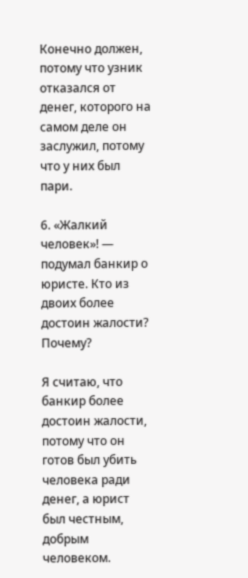Конечно должен, потому что узник отказался от денег, которого на самом деле он заслужил, потому что у них был пари.

6. «Жалкий человек»! — подумал банкир о юристе. Кто из двоих более достоин жалости? Почему?

Я считаю, что банкир более достоин жалости, потому что он готов был убить человека ради денег, а юрист был честным, добрым человеком.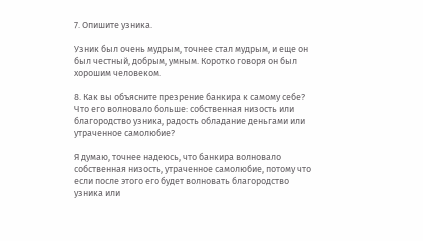7. Опишите узника.

Узник был очень мудрым, точнее стал мудрым, и еще он был честный, добрым, умным. Коротко говоря он был хорошим человеком.

8. Как вы объясните презрение банкира к самому себе? Что его волновало больше: собственная низость или благородство узника, радость обладание деньгами или утраченное самолюбие?

Я думаю, точнее надеюсь, что банкира волновало собственная низость, утраченное самолюбие, потому что если после этого его будет волновать благородство узника или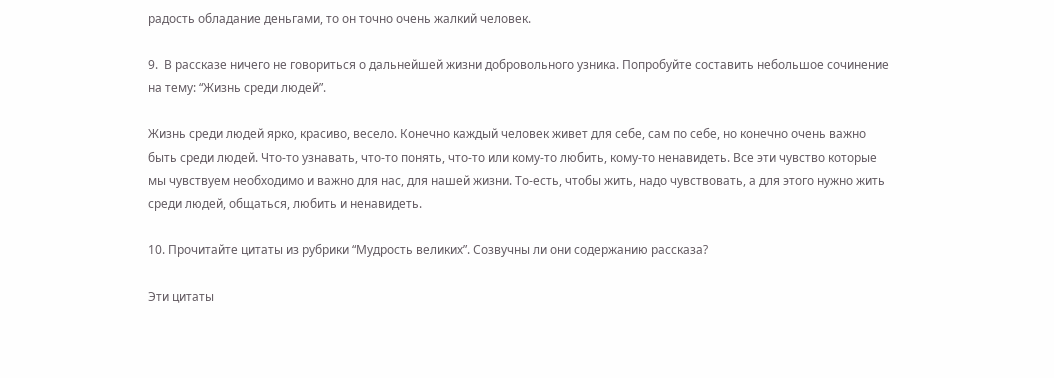радость обладание деньгами, то он точно очень жалкий человек.

9.  В рассказе ничего не говориться о дальнейшей жизни добровольного узника. Попробуйте составить небольшое сочинение на тему: “Жизнь среди людей”.

Жизнь среди людей ярко, красиво, весело. Конечно каждый человек живет для себе, сам по себе, но конечно очень важно быть среди людей. Что-то узнавать, что-то понять, что-то или кому-то любить, кому-то ненавидеть. Все эти чувство которые мы чувствуем необходимо и важно для нас, для нашей жизни. То-есть, чтобы жить, надо чувствовать, а для этого нужно жить среди людей, общаться, любить и ненавидеть.

10. Прочитайте цитаты из рубрики “Мудрость великих”. Созвучны ли они содержанию рассказа?

Эти цитаты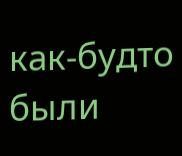как-будто были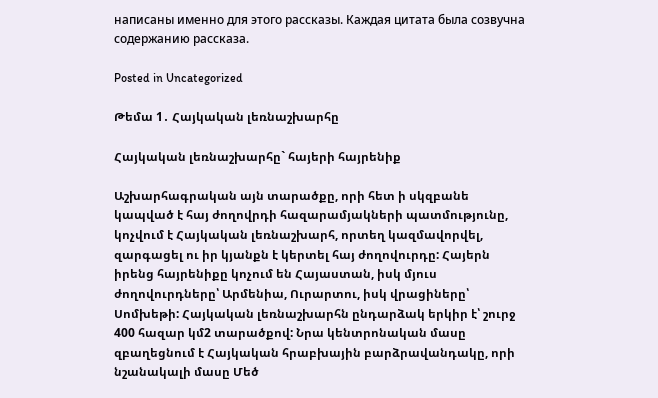написаны именно для этого рассказы. Каждая цитата была созвучна содержанию рассказа.

Posted in Uncategorized

Թեմա 1․ Հայկական լեռնաշխարհը

Հայկական լեռնաշխարհը` հայերի հայրենիք

Աշխարհագրական այն տարածքը, որի հետ ի սկզբանե կապված է հայ ժողովրդի հազարամյակների պատմությունը, կոչվում է Հայկական լեռնաշխարհ, որտեղ կազմավորվել, զարգացել ու իր կյանքն է կերտել հայ ժողովուրդը: Հայերն իրենց հայրենիքը կոչում են Հայաստան, իսկ մյուս ժողովուրդները՝ Արմենիա, Ուրարտու, իսկ վրացիները՝ Սոմխեթի: Հայկական լեռնաշխարհն ընդարձակ երկիր է՝ շուրջ 400 հազար կմ2 տարածքով: Նրա կենտրոնական մասը զբաղեցնում է Հայկական հրաբխային բարձրավանդակը, որի նշանակալի մասը Մեծ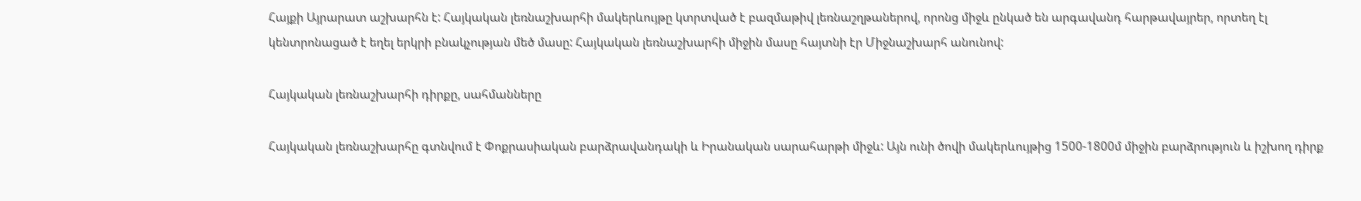Հայքի Այրարատ աշխարհն է: Հայկական լեռնաշխարհի մակերևույթը կտրտված է բազմաթիվ լեռնաշղթաներով, որոնց միջև ընկած են արգավանդ հարթավայրեր, որտեղ էլ կենտրոնացած է եղել երկրի բնակչության մեծ մասը: Հայկական լեռնաշխարհի միջին մասը հայտնի էր Միջնաշխարհ անունով:

Հայկական լեռնաշխարհի դիրքը, սահմանները

Հայկական լեռնաշխարհը գտնվում է Փոքրասիական բարձրավանդակի և Իրանական սարահարթի միջև: Այն ունի ծովի մակերևույթից 1500-1800մ միջին բարձրություն և իշխող դիրք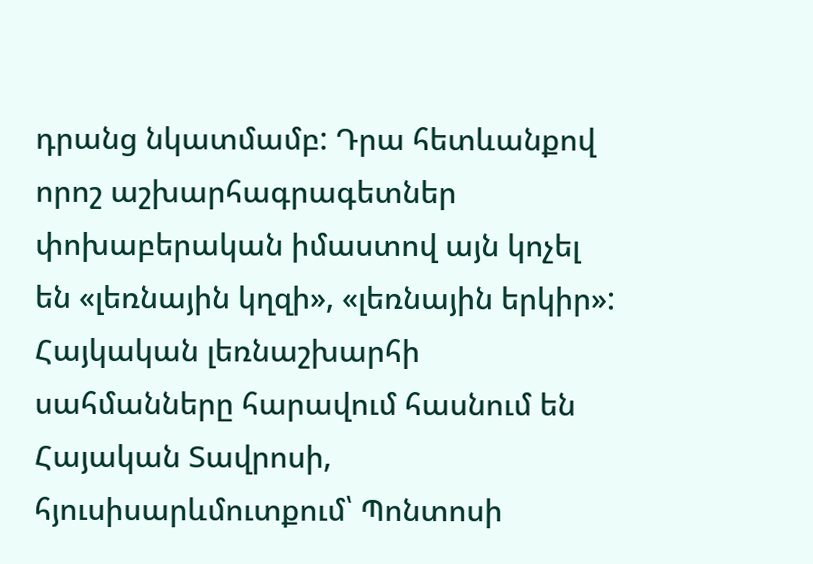դրանց նկատմամբ: Դրա հետևանքով որոշ աշխարհագրագետներ փոխաբերական իմաստով այն կոչել են «լեռնային կղզի», «լեռնային երկիր»: Հայկական լեռնաշխարհի սահմանները հարավում հասնում են Հայական Տավրոսի, հյուսիսարևմուտքում՝ Պոնտոսի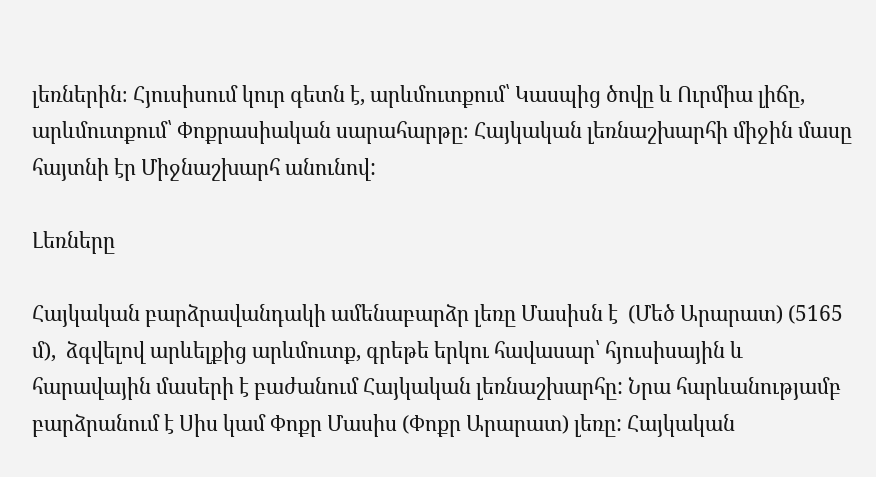լեռներին։ Հյուսիսում կուր գետն է, արևմուտքում՝ Կասպից ծովը և Ուրմիա լիճը, արևմուտքում՝ Փոքրասիական սարահարթը։ Հայկական լեռնաշխարհի միջին մասը հայտնի էր Միջնաշխարհ անունով:

Լեռները

Հայկական բարձրավանդակի ամենաբարձր լեռը Մասիսն է  (Մեծ Արարատ) (5165 մ),  ձգվելով արևելքից արևմուտք, գրեթե երկու հավասար՝ հյուսիսային և հարավային մասերի է բաժանում Հայկական լեռնաշխարհը: Նրա հարևանությամբ բարձրանում է Սիս կամ Փոքր Մասիս (Փոքր Արարատ) լեռը: Հայկական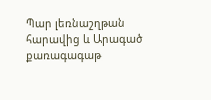Պար լեռնաշղթան հարավից և Արագած քառագագաթ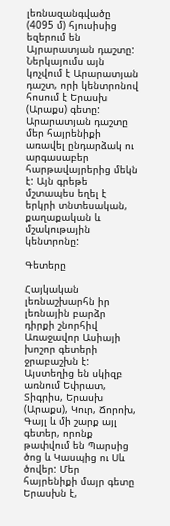լեռնազանգվածը (4095 մ) հյուսիսից եզերում են Այրարատյան դաշտը: Ներկայումս այն կոչվում է Արարատյան դաշտ, որի կենտրոնով հոսում է Երասխ (Արաքս) գետը: Արարատյան դաշտը մեր հայրենիքի առավել ընդարձակ ու արգասաբեր հարթավայրերից մեկն է: Այն գրեթե մշտապես եղել է երկրի տնտեսական, քաղաքական և մշակութային կենտրոնը:

Գետերը

Հայկական լեռնաշխարհն իր լեռնային բարձր դիրքի շնորհիվ Առաջավոր Ասիայի խոշոր գետերի ջրաբաշխն է: Այստեղից են սկիզբ առնում Եփրատ, Տիգրիս, Երասխ (Արաքս), Կուր, Ճորոխ, Գայլ և մի շարք այլ գետեր, որոնք թափվում են Պարսից ծոց և Կասպից ու Սև ծովեր: Մեր հայրենիքի մայր գետը Երասխն է,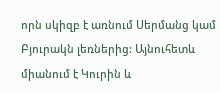որն սկիզբ է առնում Սերմանց կամ Բյուրակն լեռներից: Այնուհետև միանում է Կուրին և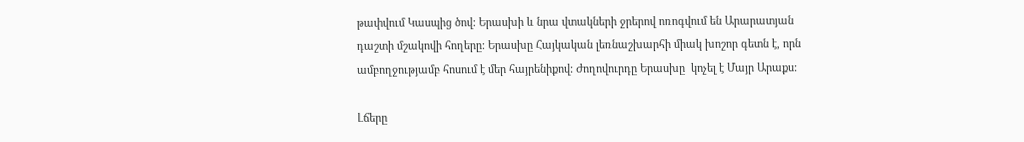թափվում Կասպից ծով: Երասխի և նրա վտակների ջրերով ոռոգվում են Արարատյան դաշտի մշակովի հողերը: Երասխը Հայկական լեռնաշխարհի միակ խոշոր գետն է, որն ամբողջությամբ հոսում է մեր հայրենիքով: Ժողովուրդը Երասխը  կոչել է Մայր Արաքս:

Լճերը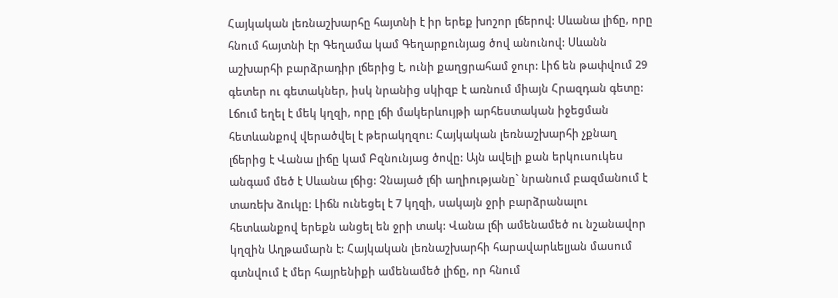Հայկական լեռնաշխարհը հայտնի է իր երեք խոշոր լճերով: Սևանա լիճը, որը հնում հայտնի էր Գեղամա կամ Գեղարքունյաց ծով անունով: Սևանն աշխարհի բարձրադիր լճերից է, ունի քաղցրահամ ջուր: Լիճ են թափվում 29 գետեր ու գետակներ, իսկ նրանից սկիզբ է առնում միայն Հրազդան գետը: Լճում եղել է մեկ կղզի, որը լճի մակերևույթի արհեստական իջեցման հետևանքով վերածվել է թերակղզու: Հայկական լեռնաշխարհի չքնաղ լճերից է Վանա լիճը կամ Բզնունյաց ծովը: Այն ավելի քան երկուսուկես անգամ մեծ է Սևանա լճից: Չնայած լճի աղիությանը` նրանում բազմանում է տառեխ ձուկը: Լիճն ունեցել է 7 կղզի, սակայն ջրի բարձրանալու հետևանքով երեքն անցել են ջրի տակ: Վանա լճի ամենամեծ ու նշանավոր կղզին Աղթամարն է: Հայկական լեռնաշխարհի հարավարևելյան մասում գտնվում է մեր հայրենիքի ամենամեծ լիճը, որ հնում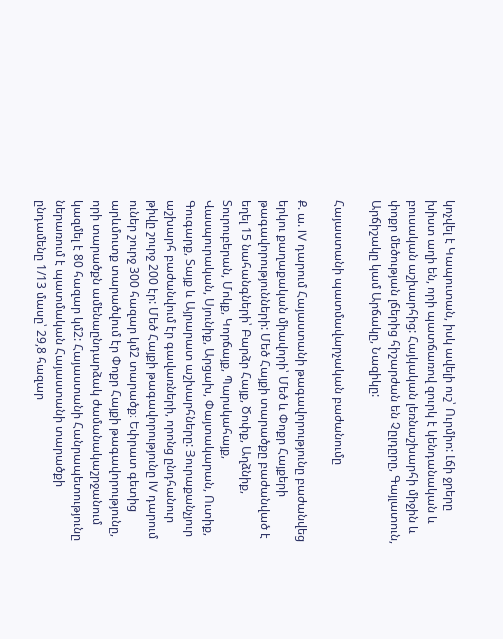կոչվել է Կապուտան, իսկ ավելի ուշ՝ Ուրմիո: Լճի ջրերը խիստ աղի են, որի պատճառով զուրկ է կենդանական և բուսական աշխարհից: Հայկական լեռնաշխարհի միջին և փոքր մեծության լճերից հիշարժան են Չըլդըրը, Գայլատուն, Արճիշակը կամ Արճակը, Նազիկը:

Հայաստանի պատմավարչական բաժանումը

Ք. ա. IV դարում Հայաստանի թագավորությունը բաժանվեց երկու քաղաքական միավորի՝ Մեծ և Փոքր Հայքերի թագավորությունների: Մեծ Հայքի տարածքը բաժանված է եղել 15 նահանգների՝ Բարձր Հայք, Ծոփք, Աղձնիք, Տուրուբերան, Մոկք, Կորճայք, Պարսկահայք, Վասպուրական, Սյունիք, Արցախ, Փայտակարան, Ուտիք, Գուգարք, Տայք և Այրարատ աշխարհները: Յուրաքանչյուր աշխարհ բաժանվում էր գավառների, որոնց ընդհանուր թիվը շուրջ 200 էր: Մեծ Հայքի թագավորությունը lV դարում ուներ շուրջ 300 հազար կմ2 տարածք։ Եփրատ գետից արևմուտք տարածվում էր Փոքր Հայքի թագավորությունը, որի տարածքն ամենաընդարձակ ժամանակաշրջանում կազմել է 80 հազար կմ2: Հայաստանի Հանրապետությունը ներառում է պատմական Հայաստանի տարածքի ընդամենը 1/13 մասը՝ 29,8 հազար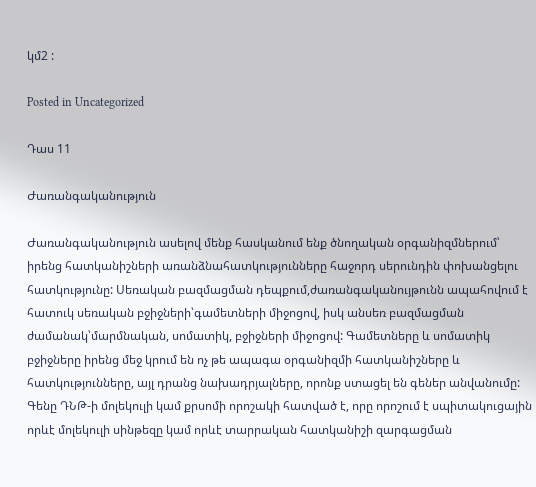կմ2 :

Posted in Uncategorized

Դաս 11

Ժառանգականություն

Ժառանգականություն ասելով մենք հասկանում ենք ծնողական օրգանիզմներում՝ իրենց հատկանիշների առանձնահատկությունները հաջորդ սերունդին փոխանցելու հատկությունը: Սեռական բազմացման դեպքում,ժառանգականույթունն ապահովում է հատուկ սեռական բջիջների՝գամետների միջոցով, իսկ անսեռ բազմացման ժամանակ՝մարմնական, սոմատիկ, բջիջների միջոցով: Գամետները և սոմատիկ բջիջները իրենց մեջ կրում են ոչ թե ապագա օրգանիզմի հատկանիշները և հատկությունները, այլ դրանց նախադրյալները, որոնք ստացել են գեներ անվանումը: Գենը ԴՆԹ-ի մոլեկուլի կամ քրսոմի որոշակի հատված է, որը որոշում է սպիտակուցային որևէ մոլեկուլի սինթեզը կամ որևէ տարրական հատկանիշի զարգացման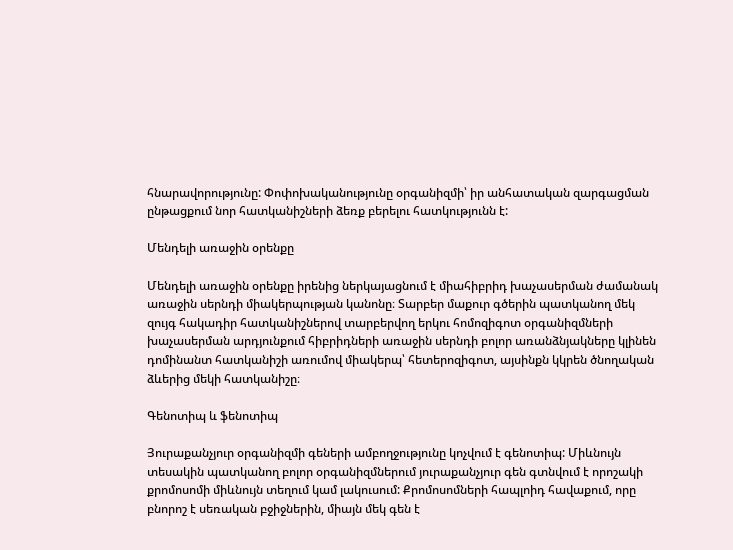հնարավորությունը: Փոփոխականությունը օրգանիզմի՝ իր անհատական զարգացման ընթացքում նոր հատկանիշների ձեռք բերելու հատկությունն է:

Մենդելի առաջին օրենքը

Մենդելի առաջին օրենքը իրենից ներկայացնում է միահիբրիդ խաչասերման ժամանակ առաջին սերնդի միակերպության կանոնը։ Տարբեր մաքուր գծերին պատկանող մեկ զույգ հակադիր հատկանիշներով տարբերվող երկու հոմոզիգոտ օրգանիզմների խաչասերման արդյունքում հիբրիդների առաջին սերնդի բոլոր առանձնյակները կլինեն դոմինանտ հատկանիշի առումով միակերպ՝ հետերոզիգոտ, այսինքն կկրեն ծնողական ձևերից մեկի հատկանիշը։

Գենոտիպ և ֆենոտիպ

Յուրաքանչյուր օրգանիզմի գեների ամբողջությունը կոչվում է գենոտիպ: Միևնույն տեսակին պատկանող բոլոր օրգանիզմներում յուրաքանչյուր գեն գտնվում է որոշակի քրոմոսոմի միևնույն տեղում կամ լակուսում: Քրոմոսոմների հապլոիդ հավաքում, որը բնորոշ է սեռական բջիջներին, միայն մեկ գեն է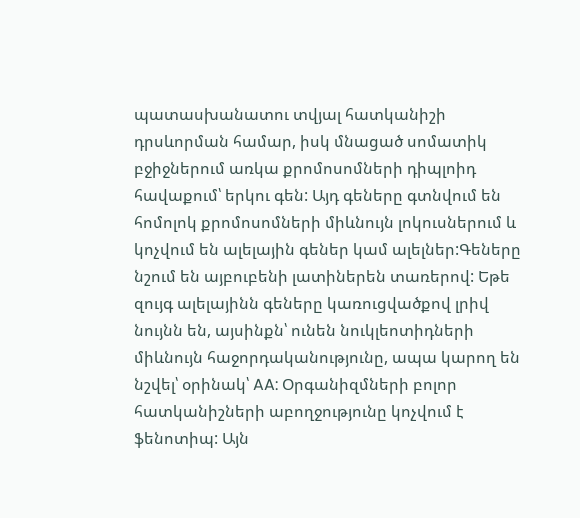պատասխանատու տվյալ հատկանիշի դրսևորման համար, իսկ մնացած սոմատիկ բջիջներում առկա քրոմոսոմների դիպլոիդ հավաքում՝ երկու գեն: Այդ գեները գտնվում են հոմոլոկ քրոմոսոմների միևնույն լոկուսներում և կոչվում են ալելային գեներ կամ ալելներ:Գեները նշում են այբուբենի լատիներեն տառերով: Եթե զույգ ալելայինն գեները կառուցվածքով լրիվ նույնն են, այսինքն՝ ունեն նուկլեոտիդների միևնույն հաջորդականությունը, ապա կարող են նշվել՝ օրինակ՝ AA: Օրգանիզմների բոլոր հատկանիշների աբողջությունը կոչվում է ֆենոտիպ: Այն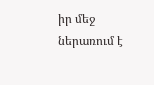իր մեջ ներառում է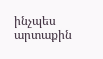ինչպես արտաքին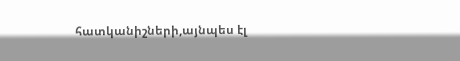հատկանիշների,այնպես էլ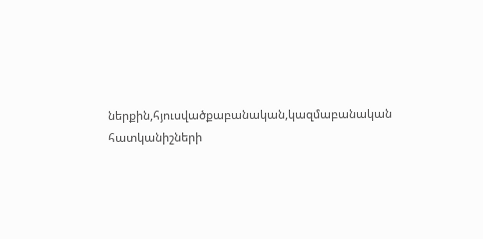ներքին,հյուսվածքաբանական,կազմաբանական հատկանիշների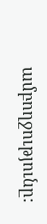ամբողջությունը: